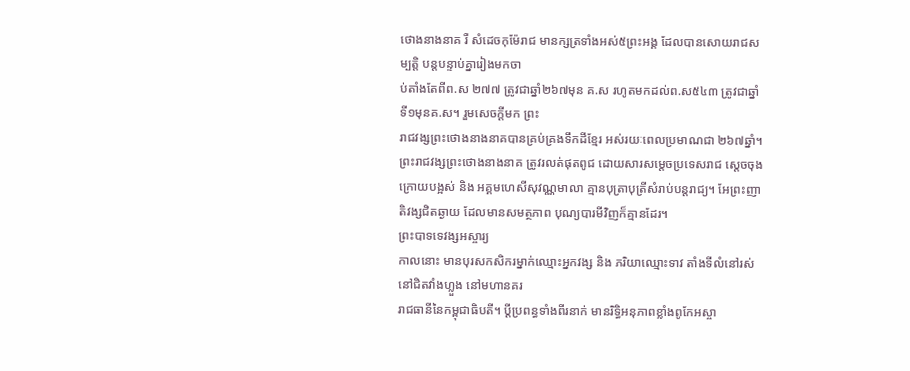ថោងនាងនាគ រឺ សំដេចកុម៉ែរាជ មានក្សត្រទាំងអស់៥ព្រះអង្គ ដែលបានសោយរាជសម្បត្ដិ បន្ដបន្ទាប់គ្នារៀងមកចា
ប់តាំងតែពីព.ស ២៧៧ ត្រូវជាឆ្នាំ២៦៧មុន គ.ស រហូតមកដល់ព.ស៥៤៣ ត្រូវជាឆ្នាំទី១មុនគ.ស។ រួមសេចក្ដីមក ព្រះ
រាជវង្សព្រះថោងនាងនាគបានគ្រប់គ្រងទឹកដីខ្មែរ អស់រយៈពេលប្រមាណជា ២៦៧ឆ្នាំ។ ព្រះរាជវង្សព្រះថោងនាងនាគ ត្រូវរលត់ផុតពូជ ដោយសារសម្តេចប្រទេសរាជ ស្ដេចចុងក្រោយបង្អស់ និង អគ្គមហេសីសុវណ្ណមាលា គ្មានបុត្រាបុត្រីសំរាប់បន្ដរាជ្យ។ អែព្រះញាតិវង្សជិតឆ្ងាយ ដែលមានសមត្ថភាព បុណ្យបារមីវិញក៏គ្មានដែរ។
ព្រះបាទទេវង្សអស្ចារ្យ
កាលនោះ មានបុរសកសិករម្នាក់ឈ្មោះអ្នកវង្ស និង ភរិយាឈ្មោះទាវ តាំងទីលំនៅរស់នៅជិតវាំងហ្លួង នៅមហានគរ
រាជធានីនៃកម្ពុជាធិបតី។ ប្ដីប្រពន្ធទាំងពីរនាក់ មានរិទ្ធិអនុភាពខ្លាំងពូកែអស្ចា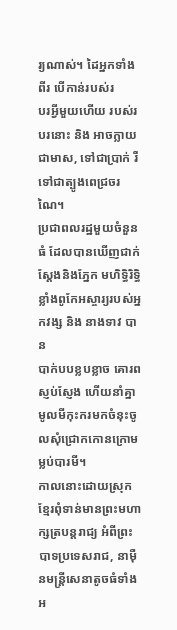រ្យណាស់។ ដៃអ្នកទាំងពីរ បើកាន់របស់រ
បរអ្វីមួយហើយ របស់របរនោះ និង អាចក្លាយជាមាស, ទៅជាប្រាក់ រឺ ទៅជាត្បូងពេជ្រចរណៃ។
ប្រជាពលរដ្ឋមួយចំនួនធំ ដែលបានឃើញជាក់ស្ដែងនិងភ្នែក មហិទ្ធិរិទ្ធិខ្លាំងពូកែអស្ចារ្យរបស់អ្នកវង្ស និង នាងទាវ បាន
បាក់បបខ្លបខ្លាច គោរពស្ញប់ស្ញែង ហើយនាំគ្នាមូលមីកុះករមកចំនុះចូលសុំជ្រោកកោនក្រោមម្លប់បារមី។
កាលនោះដោយស្រុកខ្មែរពុំទាន់មានព្រះមហាក្សត្របន្ដរាជ្យ អំពីព្រះបាទប្រទេសរាជ, នាម៉ឺនមន្រ្ដីសេនាតូចធំទាំងអ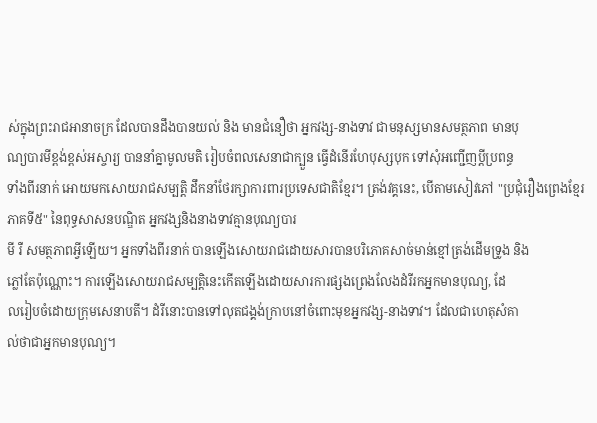ស់ក្នុងព្រះរាជអានាចក្រ ដែលបានដឹងបានយល់ និង មានជំនឿថា អ្នកវង្ស-នាងទាវ ជាមនុស្សមានសមត្ថភាព មានបុ
ណ្យបារមីខ្ពង់ខ្ពស់អស្ចារ្យ បាននាំគ្នាមូលមតិ រៀបចំពលសេនាជាក្បួន ធ្វើដំនើរហែបុស្សបុក ទៅសុំអញ្ជើញប្ដីប្រពន្ធ
ទាំងពីរនាក់ អោយមកសោយរាជសម្បត្ដិ ដឹកនាំថែរក្សាការពារប្រទេសជាតិខ្មែរ។ ត្រង់វគ្គនេះ, បើតាមសៀវភៅ "ប្រជុំរឿងព្រេងខ្មែរភាគទី៥" នៃពុទ្ធសាសនបណ្ឌិត អ្នកវង្សនិងនាងទាវគ្មានបុណ្យបារ
មី រឺ សមត្ថភាពអ្វីឡើយ។ អ្នកទាំងពីរនាក់ បានឡើងសោយរាជដោយសារបានបរិភោគសាច់មាន់ខ្មៅត្រង់ដើមទ្រូង និង
ភ្លៅតែប៉ុណ្ណោះ។ ការឡើងសោយរាជសម្បត្ដិនេះកើតឡើងដោយសារការផ្សងព្រេងលែងដំរីរកអ្នកមានបុណ្យ, ដែ
លរៀបចំដោយក្រុមសេនាបតី។ ដំរីនោះបានទៅលុតជង្គង់ក្រាបនៅចំពោះមុខអ្នកវង្ស-នាងទាវ។ ដែលជាហេតុសំគា
ល់ថាជាអ្នកមានបុណ្យ។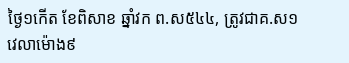ថ្ងៃ១កើត ខែពិសាខ ឆ្នាំវក ព.ស៥៤៤, ត្រូវជាគ.ស១ វេលាម៉ោង៩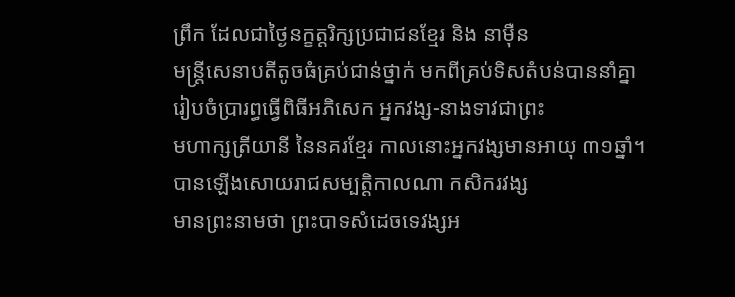ព្រឹក ដែលជាថ្ងៃនក្ខត្ដរិក្សប្រជាជនខ្មែរ និង នាម៉ឺន
មន្រ្ដីសេនាបតីតូចធំគ្រប់ជាន់ថ្នាក់ មកពីគ្រប់ទិសតំបន់បាននាំគ្នារៀបចំប្រារព្ធធ្វើពិធីអភិសេក អ្នកវង្ស-នាងទាវជាព្រះ
មហាក្សត្រីយានី នៃនគរខ្មែរ កាលនោះអ្នកវង្សមានអាយុ ៣១ឆ្នាំ។ បានឡើងសោយរាជសម្បត្ដិកាលណា កសិករវង្ស
មានព្រះនាមថា ព្រះបាទសំដេចទេវង្សអ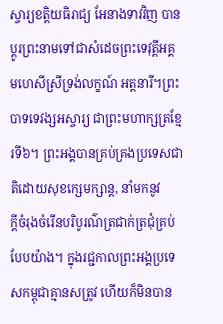ស្ចារ្យខត្ដិយធិរាជ្យ អែនាងទាវវិញ បានប្ដូរព្រះនាមទៅជាសំដេចព្រះទេវុត្ដីអគ្គ
មហេសីស្រីទ្រង់លក្ខណ៍ អត្ដនារី។ព្រះបាទទេវង្សអស្ចារ្យ ជាព្រះមហាក្សត្រខ្មែរទី៦។ ព្រះអង្គបានគ្រប់គ្រងប្រទេសជាតិដោយសុខក្សេមក្សាន្ដ, នាំមកនូវ
ក្ដីចំរុងចំរើនបរិបូរណ៌ត្រជាក់ត្រជុំគ្រប់បែបយ៉ាង។ ក្នុងរជ្ជកាលព្រះអង្គប្រទេសកម្ពុជាគ្មានសត្រូវ ហើយក៏មិនបាន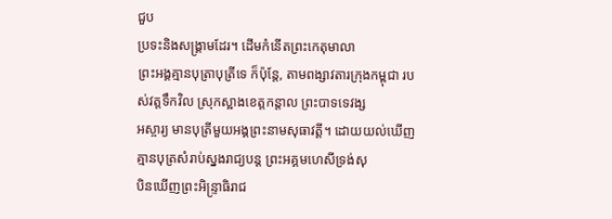ជួប
ប្រទះនិងសង្គ្រាមដែរ។ ដើមកំនើតព្រះកេតុមាលា
ព្រះអង្គគ្មានបុត្រាបុត្រីទេ ក៏ប៉ុន្ដែ, តាមពង្សាវតារក្រុងកម្ពុជា របស់វត្ដទឹកវិល ស្រុកស្អាងខេត្ដកន្ដាល ព្រះបាទទេវង្ស
អស្ចារ្យ មានបុត្រីមួយអង្គព្រះនាមសុធាវត្ដី។ ដោយយល់ឃើញគ្មានបុត្រសំរាប់ស្នងរាជ្យបន្ដ ព្រះអគ្គមហេសីទ្រង់សុ
បិនឃើញព្រះអិន្រ្ទាធិរាជ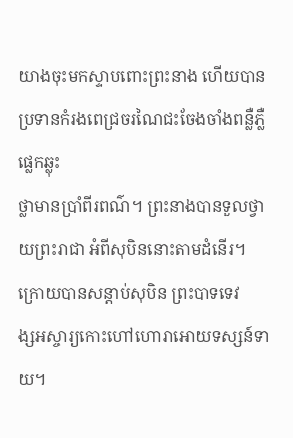យាងចុះមកស្ទាបពោះព្រះនាង ហើយបានប្រទានកំរងពេជ្រចរណៃជះចែងចាំងពន្លឺភ្លឺផ្លេកឆ្លុះ
ថ្លាមានប្រាំពីរពណ៌។ ព្រះនាងបានទួលថ្វាយព្រះរាជា អំពីសុបិននោះតាមដំនើរ។ ក្រោយបានសន្ដាប់សុបិន ព្រះបាទទេវ
ង្សអស្ចារ្យកោះហៅហោរាអោយទស្សន៍ទាយ។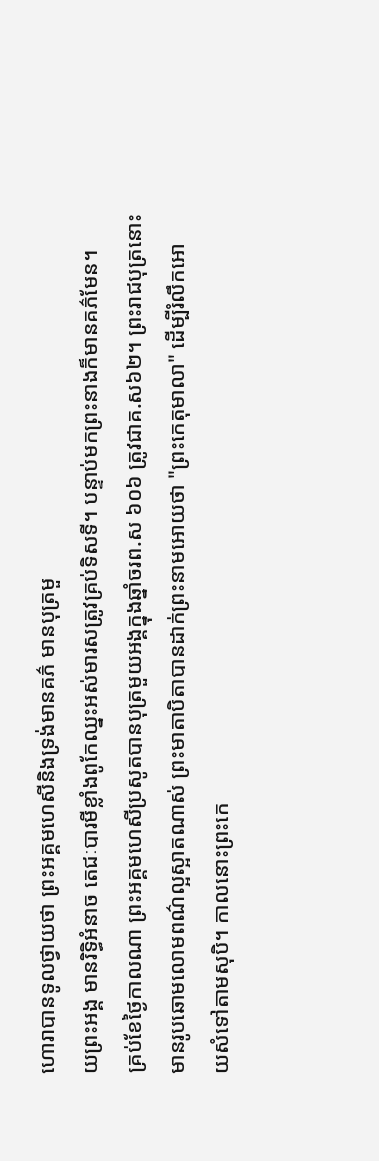ហោរាបានទូលថ្វាយថា ព្រះអគ្គមហេសីនិងទ្រង់មានគភ៌ មានបុត្រមួ
យព្រះអង្គ មានរិទ្ធិអំនាច តេជៈបារមីខ្លាំងពូកែឈ្នះអស់មារសត្រូវគ្រប់ទិសទី។ បន្ទាប់មកព្រះនាងក៏មានគភ៌មែន។
គ្រប់ខែថ្ងៃកាលណា ព្រះអគ្គមហេសីប្រសូតបានបុត្រមួយអង្គក្នុងឆ្នាំចរព.ស ៦០៦ ត្រូវជាគ.ស៦២។ ព្រះរាជបុត្រនោះ
មានរូបឆោមលោមពណ៌ល្អស្អាតណាស់ ព្រះមាតាបិតាបានដាក់ព្រះនាមអោយថា "ព្រះកេតុមាលា" ដើម្បីរំលឹកអោ
យសំទៅតាមសុបិ។ កាលនោះព្រះកេ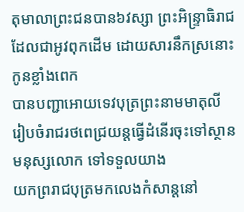តុមាលាព្រះជនបាន៦វស្សា ព្រះអិន្រ្ទាធិរាជដែលជាអូវពុកដើម ដោយសារនឹកស្រនោះកូនខ្លាំងពេក
បានបញ្ជាអោយទេវបុត្រព្រះនាមមាតុលី រៀបចំរាជរថពេជ្រយន្ដធ្វើដំនើរចុះទៅស្ថានមនុស្សលោក ទៅទទួលយាង
យកព្ររាជបុត្រមកលេងកំសាន្ដនៅ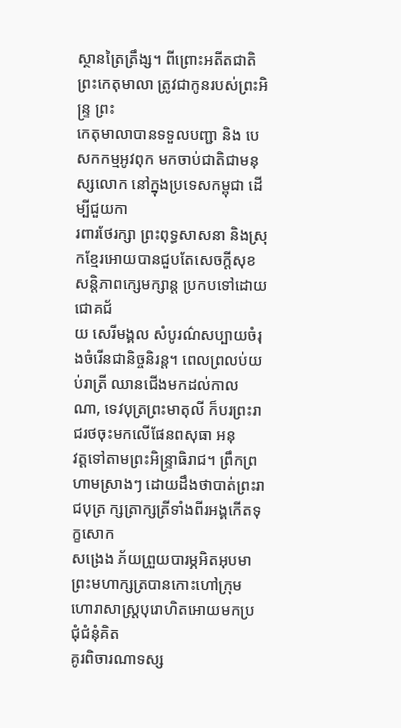ស្ថានត្រៃត្រឹង្ស។ ពីព្រោះអតីតជាតិ ព្រះកេតុមាលា ត្រូវជាកូនរបស់ព្រះអិន្រ្ទ ព្រះ
កេតុមាលាបានទទួលបញ្ជា និង បេសកកម្មអូវពុក មកចាប់ជាតិជាមនុស្សលោក នៅក្នុងប្រទេសកម្ពុជា ដើម្បីជួយកា
រពារថែរក្សា ព្រះពុទ្ធសាសនា និងស្រុកខ្មែរអោយបានជួបតែសេចក្ដីសុខសន្ដិភាពក្សេមក្សាន្ដ ប្រកបទៅដោយជោគជ័
យ សេរីមង្គល សំបូរណ៌សប្បាយចំរុងចំរើនជានិច្ចនិរន្ដ។ ពេលព្រលប់យប់រាត្រី ឈានជើងមកដល់កាលណា, ទេវបុត្រព្រះមាតុលី ក៏បរព្រះរាជរថចុះមកលើផែនពសុធា អនុ
វត្ដទៅតាមព្រះអិន្រ្ទាធិរាជ។ ព្រឹកព្រហាមស្រាងៗ ដោយដឹងថាបាត់ព្រះរាជបុត្រ ក្សត្រាក្សត្រីទាំងពីរអង្គកើតទុក្ខសោក
សង្រេង ភ័យព្រួយបារម្ភអិតអុបមា ព្រះមហាក្សត្របានកោះហៅក្រុមហោរាសាស្រ្ដបុរោហិតអោយមកប្រជុំជំនុំគិត
គូរពិចារណាទស្ស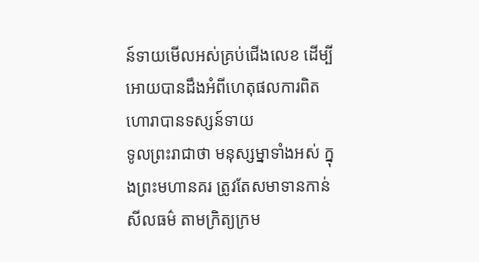ន៍ទាយមើលអស់គ្រប់ជើងលេខ ដើម្បីអោយបានដឹងអំពីហេតុផលការពិត ហោរាបានទស្សន៍ទាយ
ទូលព្រះរាជាថា មនុស្សម្នាទាំងអស់ ក្នុងព្រះមហានគរ ត្រូវតែសមាទានកាន់សីលធម៌ តាមក្រិត្យក្រម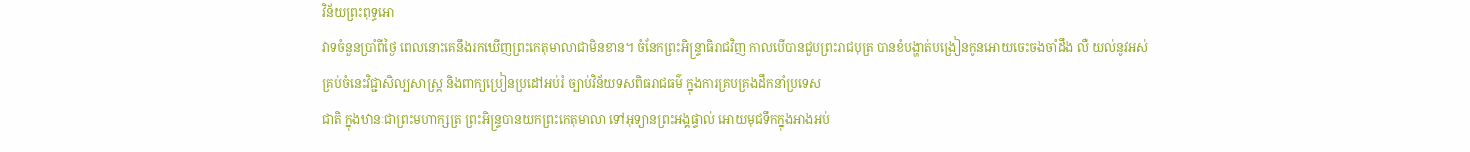វិន័យព្រះពុទ្ធអោ
វាទចំនួនប្រាំពីថ្ងៃ ពេលនោះគេនឹងរកឃើញព្រះកេតុមាលាជាមិនខាន។ ចំនែកព្រះអិន្រ្ទាធិរាជវិញ កាលបើបានជួបព្រះរាជបុត្រ បានខំបង្ហាត់បង្រៀនកូនអោយចេះចងចាំដឹង លឺ យល់នូវអស់
គ្រប់ចំនេះវិជ្ជាសិល្បសាស្រ្ដ និងពាក្យប្រៀនប្រដៅអប់រំ ច្បាប់វិន័យទសពិធរាជធម៌ ក្នុងការគ្របគ្រងដឹកនាំប្រទេស
ជាតិ ក្នុងឋានៈជាព្រះមហាក្សត្រ ព្រះអិន្ទ្របានយកព្រះកេតុមាលា ទៅអុទ្យានព្រះអង្គផ្ទាល់ អោយមុជទឹកក្នុងអាងអប់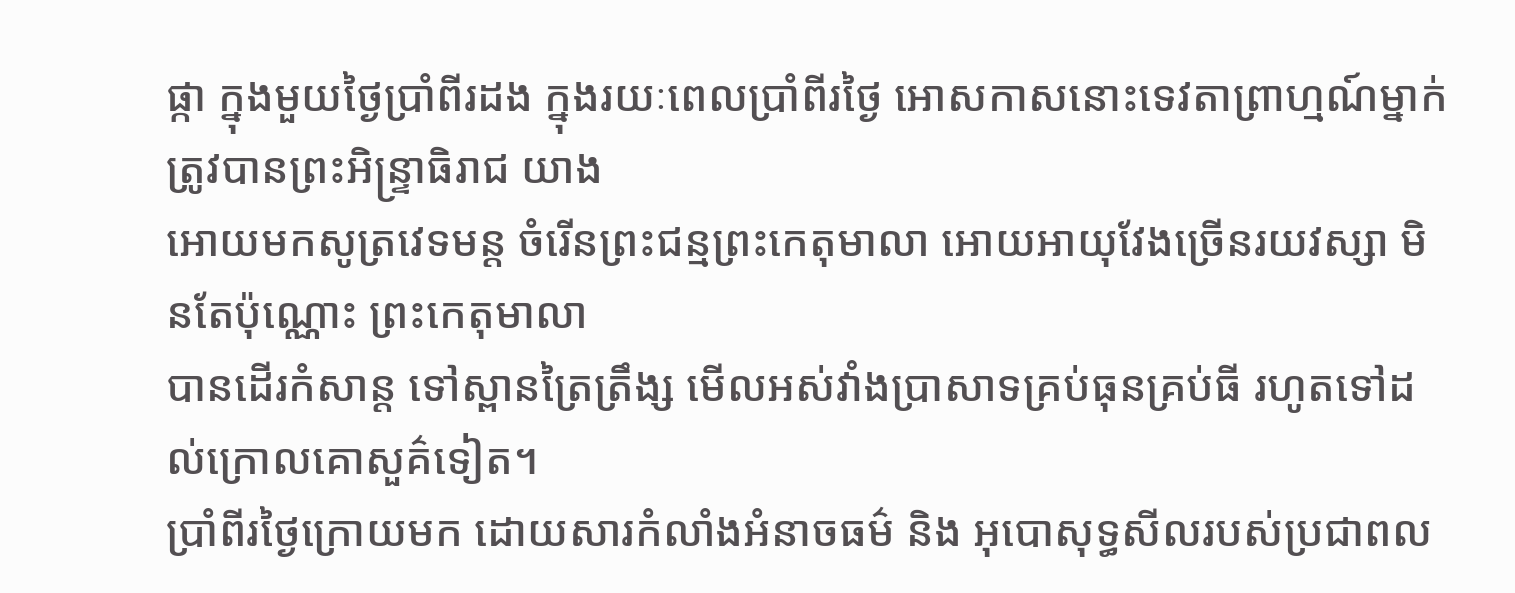ផ្កា ក្នុងមួយថ្ងៃប្រាំពីរដង ក្នុងរយៈពេលប្រាំពីរថ្ងៃ អោសកាសនោះទេវតាព្រាហ្មណ៍ម្នាក់ ត្រូវបានព្រះអិន្រ្ទាធិរាជ យាង
អោយមកសូត្រវេទមន្ដ ចំរើនព្រះជន្មព្រះកេតុមាលា អោយអាយុវែងច្រើនរយវស្សា មិនតែប៉ុណ្ណោះ ព្រះកេតុមាលា
បានដើរកំសាន្ដ ទៅស្ពានត្រៃត្រឹង្ស មើលអស់វាំងប្រាសាទគ្រប់ធុនគ្រប់ធី រហូតទៅដល់ក្រោលគោសួគ៌ទៀត។
ប្រាំពីរថ្ងៃក្រោយមក ដោយសារកំលាំងអំនាចធម៌ និង អុបោសុទ្ធសីលរបស់ប្រជាពល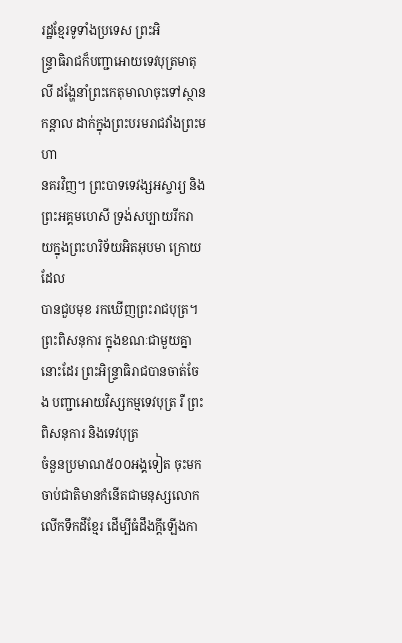រដ្ឋខ្មែរទូទាំងប្រទេស ព្រះអិ
ន្រ្ទាធិរាជក៏បញ្ជាអោយទេវបុត្រមាតុលី ដង្ហែនាំព្រះកេតុមាលាចុះទៅស្ថានកន្ដាល ដាក់ក្នុងព្រះបរមរាជវាំងព្រះមហា
នគរវិញ។ ព្រះបាទទេវង្សអស្ចារ្យ និង ព្រះអគ្គមហេសី ទ្រង់សប្បាយរីករាយក្នុងព្រះហរិទ័យអិតអុបមា ក្រោយដែល
បានជួបមុខ រកឃើញព្រះរាជបុត្រ។
ព្រះពិសនុការ ក្នុងខណៈជាមួយគ្នានោះដែរ ព្រះអិន្រ្ទាធិរាជបានចាត់ចែង បញ្ជាអោយវិស្សកម្មទេវបុត្រ រឺ ព្រះពិសនុការ និងទេវបុត្រ
ចំនួនប្រមាណ៥០០អង្គទៀត ចុះមកចាប់ជាតិមានកំនើតជាមនុស្សលោកលើកទឹកដីខ្មែរ ដើម្បីធំដឹងក្ដីឡើងកា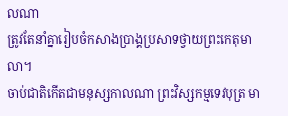លណា
ត្រូវតែនាំគ្នារៀបចំកសាងប្រាង្គប្រសាទថ្វាយព្រះកេតុមាលា។
ចាប់ជាតិកើតជាមនុស្សកាលណា ព្រះវិស្សកម្មទេវបុត្រ មា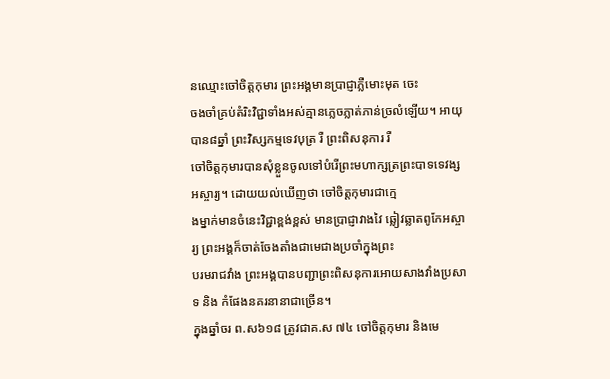នឈ្មោះចៅចិត្ដកុមារ ព្រះអង្គមានប្រាជ្ញាភ្លឺមោះមុត ចេះ
ចងចាំគ្រប់តំរិះវិជ្ជាទាំងអស់គ្មានភ្លេចភ្លាត់ភាន់ច្រលំឡើយ។ អាយុបាន៨ឆ្នាំ ព្រះវិស្សកម្មទេវបុត្រ រឺ ព្រះពិសនុការ រឺ
ចៅចិត្ដកុមារបានសុំខ្លួនចូលទៅបំរើព្រះមហាក្សត្រព្រះបាទទេវង្សអស្ចារ្យ។ ដោយយល់ឃើញថា ចៅចិត្ដកុមារជាក្មេ
ងម្នាក់មានចំនេះវិជ្ជាខ្ពង់ខ្ពស់ មានប្រាជ្ញាវាងវៃ ឆ្លៀវឆ្លាតពូកែអស្ចារ្យ ព្រះអង្គក៏ចាត់ចែងតាំងជាមេជាងប្រចាំក្នុងព្រះ
បរមរាជវាំង ព្រះអង្គបានបញ្ជាព្រះពិសនុការអោយសាងវាំងប្រសាទ និង កំផែងនគរនានាជាច្រើន។
ក្នុងឆ្នាំចរ ព.ស៦១៨ ត្រូវជាគ.ស ៧៤ ចៅចិត្ដកុមារ និងមេ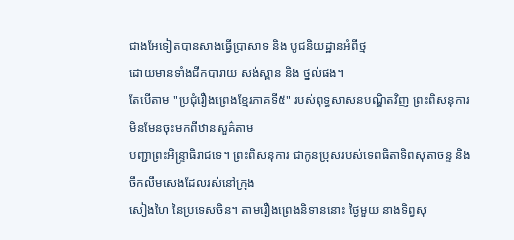ជាងអែទៀតបានសាងធ្វើប្រាសាទ និង បូជនិយដ្ឋានអំពីថ្ម
ដោយមានទាំងជីកបារាយ សង់ស្ពាន និង ថ្នល់ផង។
តែបើតាម "ប្រជុំរឿងព្រេងខ្មែរភាគទី៥" របស់ពុទ្ធសាសនបណ្ឌិតវិញ ព្រះពិសនុការមិនមែនចុះមកពីឋានសួគ៌តាម
បញ្ជាព្រះអិន្រ្ទាធិរាជទេ។ ព្រះពិសនុការ ជាកូនប្រុសរបស់ទេពធិតាទិពសុតាចន្ទ និង ចឹកលឹមសេងដែលរស់នៅក្រុង
សៀងហៃ នៃប្រទេសចិន។ តាមរឿងព្រេងនិទាននោះ ថ្ងៃមួយ នាងទិព្វសុ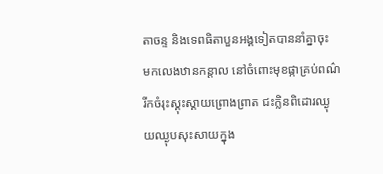តាចន្ទ និងទេពធិតាបួនអង្គទៀតបាននាំគ្នាចុះ
មកលេងឋានកន្ដាល នៅចំពោះមុខផ្កាគ្រប់ពណ៌ រីកចំរុះស្គុះស្គាយព្រោងព្រាត ជះក្លិនពិដោរឈ្ងុយឈ្ងុបសុះសាយក្នុង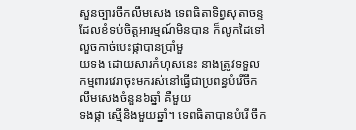សួនច្បារចឹកលឹមសេង ទេពធិតាទិព្វសុតាចន្ទ ដែលខំទប់ចិត្ដអារម្មណ៍មិនបាន ក៏លូកដៃទៅលួចកាច់បេះផ្កាបានប្រាំមួ
យទង ដោយសារកំហុសនេះ នាងត្រូវទទួលកម្មពារវេរាចុះមករស់នៅធ្វើជាប្រពន្ធបំរើចឹកលឹមសេងចំនួន៦ឆ្នាំ គឺមួយ
ទងផ្កា ស្មើនិងមួយឆ្នាំ។ ទេពធិតាបានបំរើ ចឹក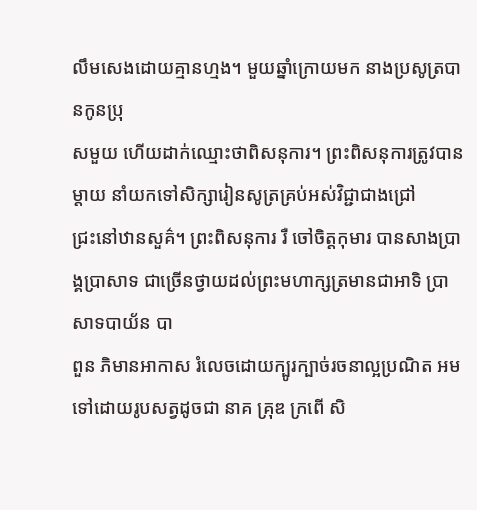លឹមសេងដោយគ្មានហ្មង។ មួយឆ្នាំក្រោយមក នាងប្រសូត្របានកូនប្រុ
សមួយ ហើយដាក់ឈ្មោះថាពិសនុការ។ ព្រះពិសនុការត្រូវបានម្ដាយ នាំយកទៅសិក្សារៀនសូត្រគ្រប់អស់វិជ្ជាជាងជ្រៅ
ជ្រះនៅឋានសួគ៌។ ព្រះពិសនុការ រឺ ចៅចិត្ដកុមារ បានសាងប្រាង្គប្រាសាទ ជាច្រើនថ្វាយដល់ព្រះមហាក្សត្រមានជាអាទិ ប្រាសាទបាយ័ន បា
ពួន ភិមានអាកាស រំលេចដោយក្បូរក្បាច់រចនាល្អប្រណិត អមទៅដោយរូបសត្វដូចជា នាគ គ្រុឌ ក្រពើ សិ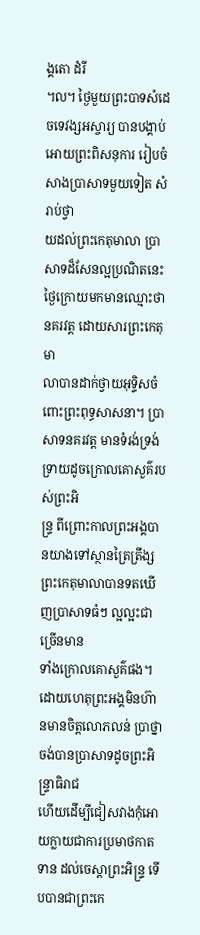ង្គតោ ដំរី
៘ ថ្ងៃមួយព្រះបាទសំដេចទេវង្សអស្ចារ្យ បានបង្គាប់អោយព្រះពិសនុការ រៀបចំសាងប្រាសាទមួយទៀត សំរាប់ថ្វា
យដល់ព្រះកេតុមាលា ប្រាសាទដ៏សែនល្អប្រណិតនេះ ថ្ងៃក្រោយមកមានឈ្មោះថា នគរវត្ដ ដោយសារព្រះកេតុមា
លាបានដាក់ថ្វាយអុទ្ទិសចំពោះព្រះពុទ្ធសាសនា។ ប្រាសាទនគរវត្ដ មានទំរង់ទ្រង់ទ្រាយដូចក្រោលគោសួគ៌របស់ព្រះអិ
ន្រ្ទ ពីព្រោះកាលព្រះអង្គបានយាងទៅស្ថានត្រៃត្រឹង្ស ព្រះកេតុមាលាបានទតឃើញប្រាសាទធំៗ ល្អល្អះជាច្រើនមាន
ទាំងក្រោលគោសួគ៌ផង។ ដោយហេតុព្រះអង្គមិនហ៊ានមានចិត្ដលោភលន់ ប្រាថ្នាចង់បានប្រាសាទដូចព្រះអិន្រ្ទាធិរាជ
ហើយដើម្បីជៀសវាងកុំអោយក្លាយជាការប្រមាថកាតទាន ដល់ចេស្ដាព្រះអិន្ទ្រ ទើបបានជាព្រះកេ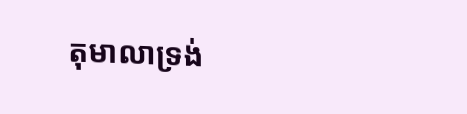តុមាលាទ្រង់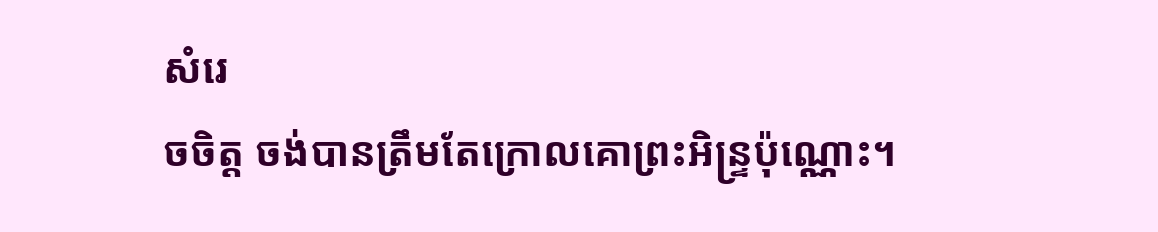សំរេ
ចចិត្ដ ចង់បានត្រឹមតែក្រោលគោព្រះអិន្រ្ទប៉ុណ្ណោះ។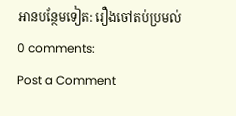អានបន្ថែមទៀត: រឿងចៅតប់ប្រមល់
0 comments:
Post a Comment